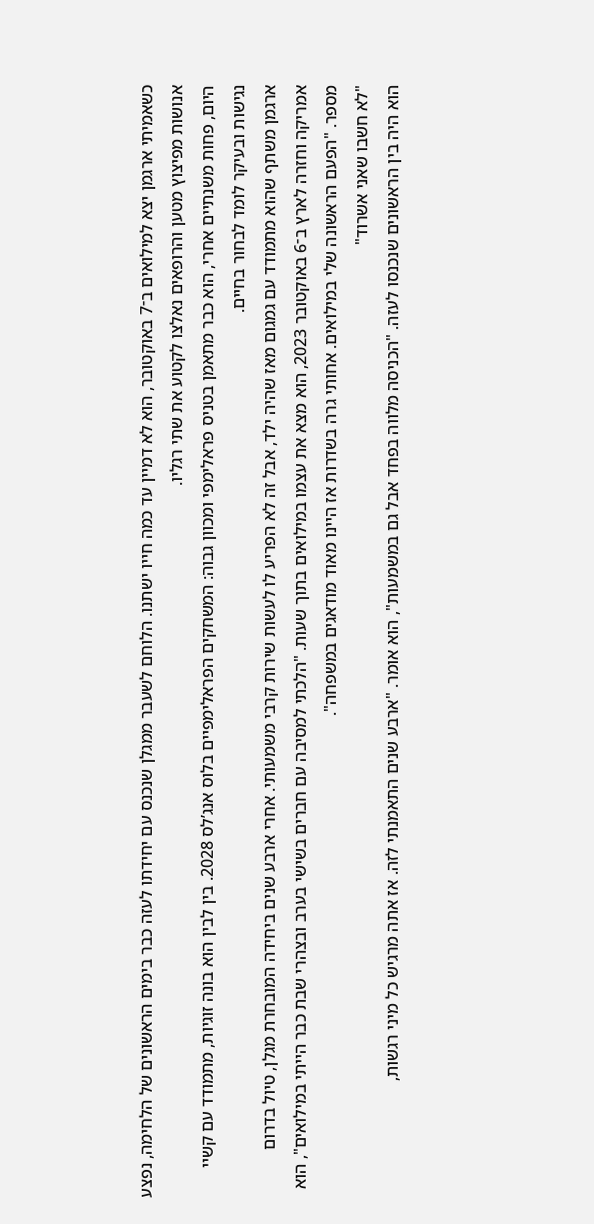כשאמיתי ארגמן יצא למילואים ב־7 באוקטובר, הוא לא דמיין עד כמה חייו ישתנו. הלוחם לשעבר ממגלן שנכנס עם יחידתו לעזה כבר בימים הראשונים של הלחימה, נפצע אנושות מפיצוץ מטען והרופאים נאלצו לקטוע את שתי רגליו.
היום, פחות משנתיים אחרי, הוא כבר מתאמן בטניס פראלימפי ומכוון גבוה: המשחקים הפראלימפיים בלוס אנג’לס 2028. בין לבין הוא בונה זוגיות, מתמודד עם קשיי נגישות ובעיקר לומד לבחור בחיים.
ארגמן משתף שהוא מתמודד עם גמגום מאז שהיה ילד, אבל זה לא הפריע לו לעשות שירות קרבי משמעותי. אחרי ארבע שנים ביחידה המובחרת מגלן, טיול בדרום אמריקה וחזרה לארץ ב־6 באוקטובר 2023, הוא מצא את עצמו במילואים בתוך שעות. "הלכתי למסיבה עם חברים בשישי בערב ובצהרי שבת כבר הייתי במילואים", הוא מספר. "הפעם הראשונה שלי במילואים. אחותי גרה בשדרות אז היינו מאוד מודאגים במשפחה".
"לא חשבו שאני אשרוד"
הוא היה בין הראשונים שנכנסו לעזה. "הכניסה מלווה בפחד אבל גם במשמעות", הוא אומר. "ארבע שנים התאמנתי לזה. אז אתה מרגיש כל מיני רגשות,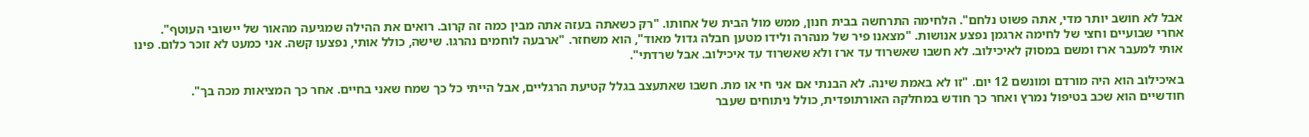אבל לא חושב יותר מדי, אתה פשוט נלחם". הלחימה התרחשה בבית חנון, ממש מול הבית של אחותו. "רק כשאתה בעזה אתה מבין כמה זה קרוב. רואים את ההילה שמגיעה מהאור של יישובי העוטף".
אחרי שבועיים וחצי של לחימה ארגמן נפצע אנושות. "מצאנו פיר של מנהרה ולידו מטען חבלה גדול מאוד", הוא משחזר. "ארבעה לוחמים נהרגו. שישה, כולל אותי, נפצעו קשה. אני כמעט לא זוכר כלום. פינו אותי למעבר ארז ומשם במסוק לאיכילוב. לא חשבו שאשרוד עד ארז ולא שאשרוד עד איכילוב. אבל שרדתי".

באיכילוב הוא היה מורדם ומונשם 12 יום. "זו לא באמת שינה. לא הבנתי אם אני חי או מת. חשבו שאתעצב בגלל קטיעת הרגליים, אבל הייתי כל כך שמח שאני בחיים. אחר כך המציאות מכה בך".
חודשיים הוא שכב בטיפול נמרץ ואחר כך חודש במחלקה האורתופדית, כולל ניתוחים שעבר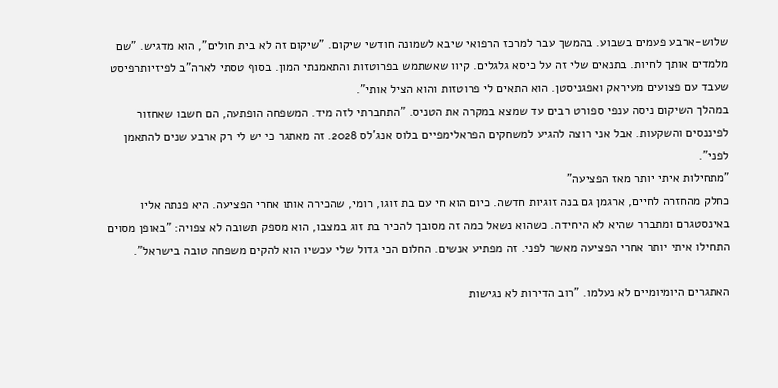שלוש-ארבע פעמים בשבוע. בהמשך עבר למרכז הרפואי שיבא לשמונה חודשי שיקום. "שיקום זה לא בית חולים", הוא מדגיש. "שם מלמדים אותך לחיות. בתנאים שלי זה על כיסא גלגלים. קיוו שאשתמש בפרוטזות והתאמנתי המון. בסוף טסתי לארה"ב לפיזיותרפיסט שעבד עם פצועים מעיראק ואפגניסטן. הוא התאים לי פרוטזות והוא הציל אותי".
במהלך השיקום ניסה ענפי ספורט רבים עד שמצא במקרה את הטניס. "התחברתי לזה מיד. המשפחה הופתעה, הם חשבו שאחזור לפיננסים והשקעות. אבל אני רוצה להגיע למשחקים הפראלימפיים בלוס אנג’לס 2028. זה מאתגר כי יש לי רק ארבע שנים להתאמן לפני".
"מתחילות איתי יותר מאז הפציעה"
כחלק מהחזרה לחיים, ארגמן גם בנה זוגיות חדשה. כיום הוא חי עם בת זוגו, רומי, שהכירה אותו אחרי הפציעה. היא פנתה אליו באינסטגרם ומתברר שהיא לא היחידה. כשהוא נשאל כמה זה מסובך להכיר בת זוג במצבו, הוא מספק תשובה לא צפויה: "באופן מסוים התחילו איתי יותר אחרי הפציעה מאשר לפני. זה מפתיע אנשים. החלום הכי גדול שלי עכשיו הוא להקים משפחה טובה בישראל".

האתגרים היומיומיים לא נעלמו. "רוב הדירות לא נגישות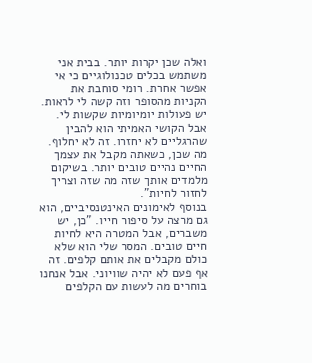ואלה שכן יקרות יותר. בבית אני משתמש בכלים טכנולוגיים כי אי אפשר אחרת. רומי סוחבת את הקניות מהסופר וזה קשה לי לראות. יש פעולות יומיומיות שקשות לי. אבל הקושי האמיתי הוא להבין שהרגליים לא יחזרו. זה לא יחלוף. מה שכן, כשאתה מקבל את עצמך החיים נהיים טובים יותר. בשיקום מלמדים אותך שזה מה שזה וצריך לחזור לחיות".
בנוסף לאימונים האינטנסיביים, הוא גם מרצה על סיפור חייו. "כן, יש משברים, אבל המטרה היא לחיות חיים טובים. המסר שלי הוא שלא כולם מקבלים את אותם קלפים. זה אף פעם לא יהיה שוויוני. אבל אנחנו בוחרים מה לעשות עם הקלפים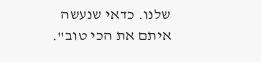שלנו. כדאי שנעשה איתם את הכי טוב".